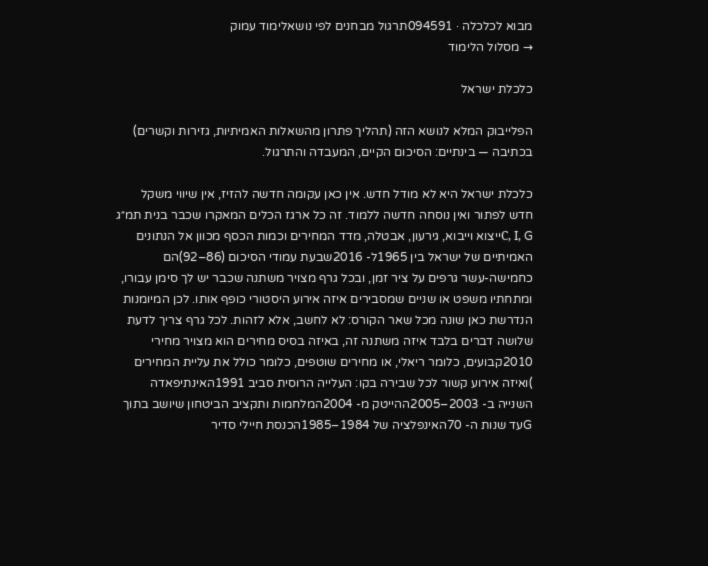מבוא לכלכלה · 094591תרגול מבחנים לפי נושאלימוד עמוק
→ מסלול הלימוד

כלכלת ישראל

הפלייבוק המלא לנושא הזה (תהליך פתרון מהשאלות האמיתיות, גזירות וקשרים) בכתיבה — בינתיים: הסיכום הקיים, המעבדה והתרגול.

כלכלת ישראל היא לא מודל חדש. אין כאן עקומה חדשה להזיז, אין שיווי משקל חדש לפתור ואין נוסחה חדשה ללמוד. זה כל ארגז הכלים המאקרו שכבר בנית תמ״ג C, I, Gייצוא וייבוא, גירעון, אבטלה, מדד המחירים וכמות הכסף מכוון אל הנתונים האמיתיים של ישראל בין 1965ל- 2016שבעת עמודי הסיכום (86–92)הם כחמישה-עשר גרפים על ציר זמן, ובכל גרף מצויר משתנה שכבר יש לך סימן עבורו, ומתחתיו משפט או שניים שמסבירים איזה אירוע היסטורי כופף אותו. לכן המיומנות הנדרשת כאן שונה מכל שאר הקורס: לא לחשב, אלא לזהות. לכל גרף צריך לדעת שלושה דברים בלבד איזה משתנה זה, באיזה בסיס מחירים הוא מצויר מחירי 2010קבועים, כלומר ריאלי, או מחירים שוטפים, כלומר כולל את עליית המחירים )ואיזה אירוע קשור לכל שבירה בקו: העלייה הרוסית סביב 1991האינתיפאדה השנייה ב- 2003–2005ההייטק מ- 2004המלחמות ותקציב הביטחון שיושב בתוך Gעד שנות ה- 70האינפלציה של 1984–1985הכנסת חיילי סדיר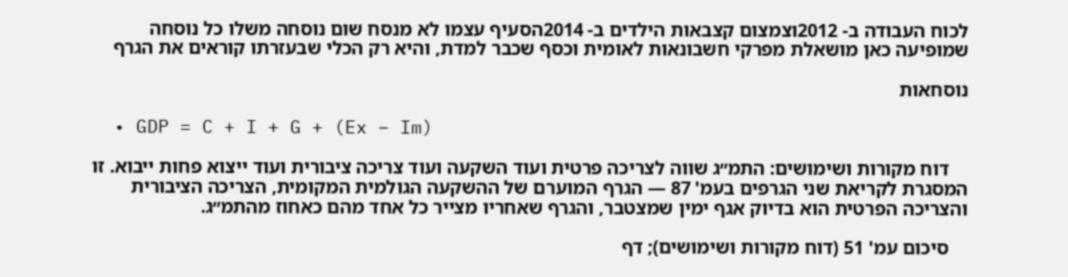לכוח העבודה ב- 2012וצמצום קצבאות הילדים ב- 2014הסעיף עצמו לא מנסח שום נוסחה משלו כל נוסחה שמופיעה כאן מושאלת מפרקי חשבונאות לאומית וכסף שכבר למדת, והיא רק הכלי שבעזרתו קוראים את הגרף

נוסחאות

  • GDP = C + I + G + (Ex − Im)

    דוח מקורות ושימושים: התמ״ג שווה לצריכה פרטית ועוד השקעה ועוד צריכה ציבורית ועוד ייצוא פחות ייבוא. זו המסגרת לקריאת שני הגרפים בעמ' 87 — הגרף המוערם של ההשקעה הגולמית המקומית, הצריכה הציבורית והצריכה הפרטית הוא בדיוק אגף ימין שמצטבר, והגרף שאחריו מצייר כל אחד מהם כאחוז מהתמ״ג.

    סיכום עמ' 51 (דוח מקורות ושימושים); דף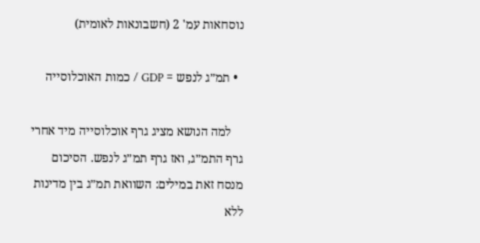נוסחאות עמ' 2 (חשבונאות לאומית)

  • תמ״ג לנפש = GDP / כמות האוכלוסייה

    למה הנושא מציג גרף אוכלוסייה מיד אחרי גרף התמ״ג, ואז גרף תמ״ג לנפש. הסיכום מנסח זאת במילים: השוואת תמ״ג בין מדינות ללא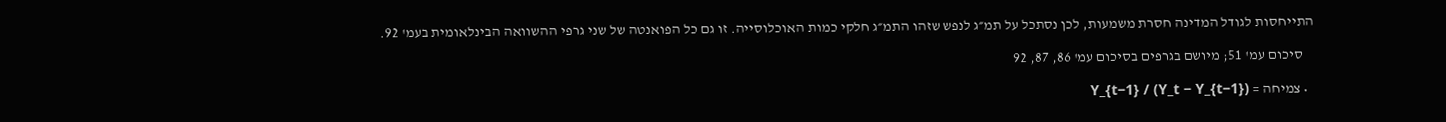התייחסות לגודל המדינה חסרת משמעות, לכן נסתכל על תמ״ג לנפש שזהו התמ״ג חלקי כמות האוכלוסייה. זו גם כל הפואנטה של שני גרפי ההשוואה הבינלאומית בעמ' 92.

    סיכום עמ' 51; מיושם בגרפים בסיכום עמ' 86, 87, 92

  • צמיחה = (Y_t − Y_{t−1}) / Y_{t−1}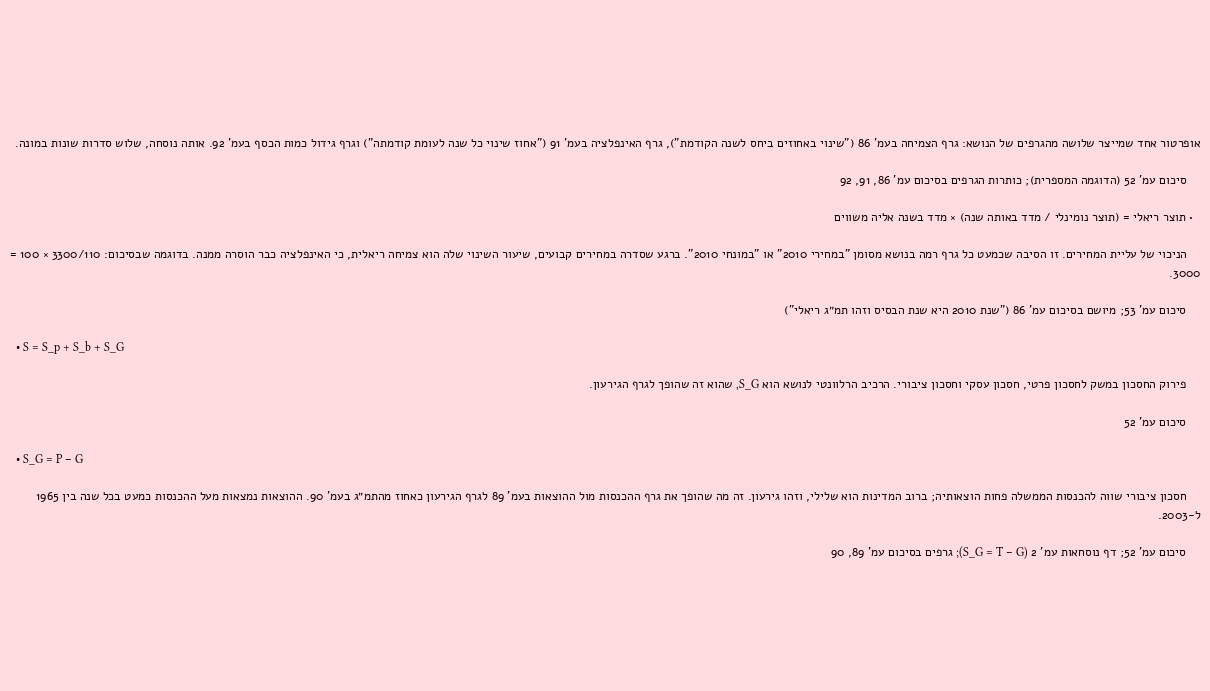אופרטור אחד שמייצר שלושה מהגרפים של הנושא: גרף הצמיחה בעמ' 86 ("שינוי באחוזים ביחס לשנה הקודמת"), גרף האינפלציה בעמ' 91 ("אחוז שינוי כל שנה לעומת קודמתה") וגרף גידול כמות הכסף בעמ' 92. אותה נוסחה, שלוש סדרות שונות במונה.

    סיכום עמ' 52 (הדוגמה המספרית); כותרות הגרפים בסיכום עמ' 86, 91, 92

  • תוצר ריאלי = (תוצר נומינלי / מדד באותה שנה) × מדד בשנה אליה משווים

    הניכוי של עליית המחירים. זו הסיבה שכמעט כל גרף רמה בנושא מסומן "במחירי 2010" או "במונחי 2010". ברגע שסדרה במחירים קבועים, שיעור השינוי שלה הוא צמיחה ריאלית, כי האינפלציה כבר הוסרה ממנה. בדוגמה שבסיכום: 3300/110 × 100 = 3000.

    סיכום עמ' 53; מיושם בסיכום עמ' 86 ("שנת 2010 היא שנת הבסיס וזהו תמ״ג ריאלי")

  • S = S_p + S_b + S_G

    פירוק החסכון במשק לחסכון פרטי, חסכון עסקי וחסכון ציבורי. הרכיב הרלוונטי לנושא הוא S_G, שהוא זה שהופך לגרף הגירעון.

    סיכום עמ' 52

  • S_G = P − G

    חסכון ציבורי שווה להכנסות הממשלה פחות הוצאותיה; ברוב המדינות הוא שלילי, וזהו גירעון. זה מה שהופך את גרף ההכנסות מול ההוצאות בעמ' 89 לגרף הגירעון כאחוז מהתמ״ג בעמ' 90. ההוצאות נמצאות מעל ההכנסות כמעט בכל שנה בין 1965 ל-2003.

    סיכום עמ' 52; דף נוסחאות עמ' 2 (S_G = T − G); גרפים בסיכום עמ' 89, 90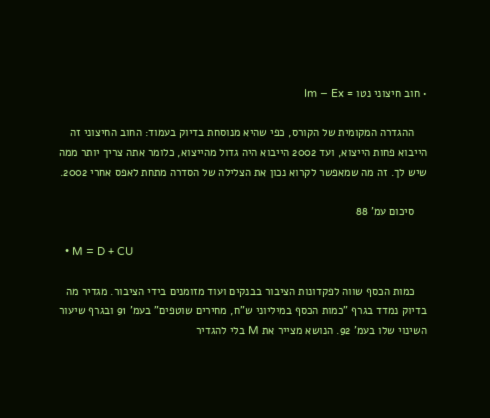• חוב חיצוני נטו = Im − Ex

    ההגדרה המקומית של הקורס, כפי שהיא מנוסחת בדיוק בעמוד: החוב החיצוני זה הייבוא פחות הייצוא, ועד 2002 הייבוא היה גדול מהייצוא, כלומר אתה צריך יותר ממה שיש לך. זה מה שמאפשר לקרוא נכון את הצלילה של הסדרה מתחת לאפס אחרי 2002.

    סיכום עמ' 88

  • M = D + CU

    כמות הכסף שווה לפקדונות הציבור בבנקים ועוד מזומנים בידי הציבור. מגדיר מה בדיוק נמדד בגרף "כמות הכסף במיליוני ש"ח, מחירים שוטפים" בעמ' 91 ובגרף שיעור השינוי שלו בעמ' 92. הנושא מצייר את M בלי להגדיר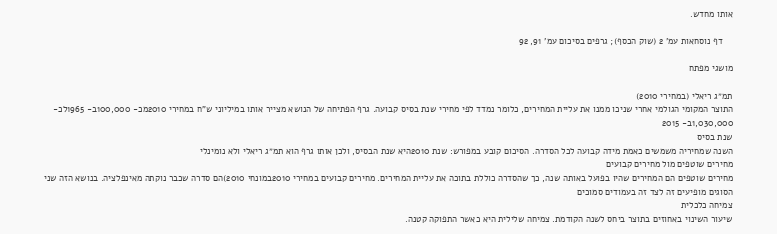אותו מחדש.

    דף נוסחאות עמ' 2 (שוק הכסף); גרפים בסיכום עמ' 91, 92

מושגי מפתח

תמ״ג ריאלי (במחירי 2010)
התוצר המקומי הגולמי אחרי שניכו ממנו את עליית המחירים, כלומר נמדד לפי מחירי שנת בסיס קבועה. גרף הפתיחה של הנושא מצייר אותו במיליוני ש"ח במחירי 2010מכ- 100,000ב- 1965לכ- 1,030,000ב- 2015
שנת בסיס
השנה שמחיריה משמשים כאמת מידה קבועה לכל הסדרה. הסיכום קובע במפורש: שנת 2010היא שנת הבסיס, ולכן אותו גרף הוא תמ״ג ריאלי ולא נומינלי
מחירים שוטפים מול מחירים קבועים
מחירים שוטפים הם המחירים שהיו בפועל באותה שנה, כך שהסדרה כוללת בתוכה את עליית המחירים. מחירים קבועים במחירי 2010במונחי 2010)הם סדרה שכבר נוקתה מאינפלציה. בנושא הזה שני הסוגים מופיעים זה לצד זה בעמודים סמוכים
צמיחה כלכלית
שיעור השינוי באחוזים בתוצר ביחס לשנה הקודמת. צמיחה שלילית היא כאשר התפוקה קטנה.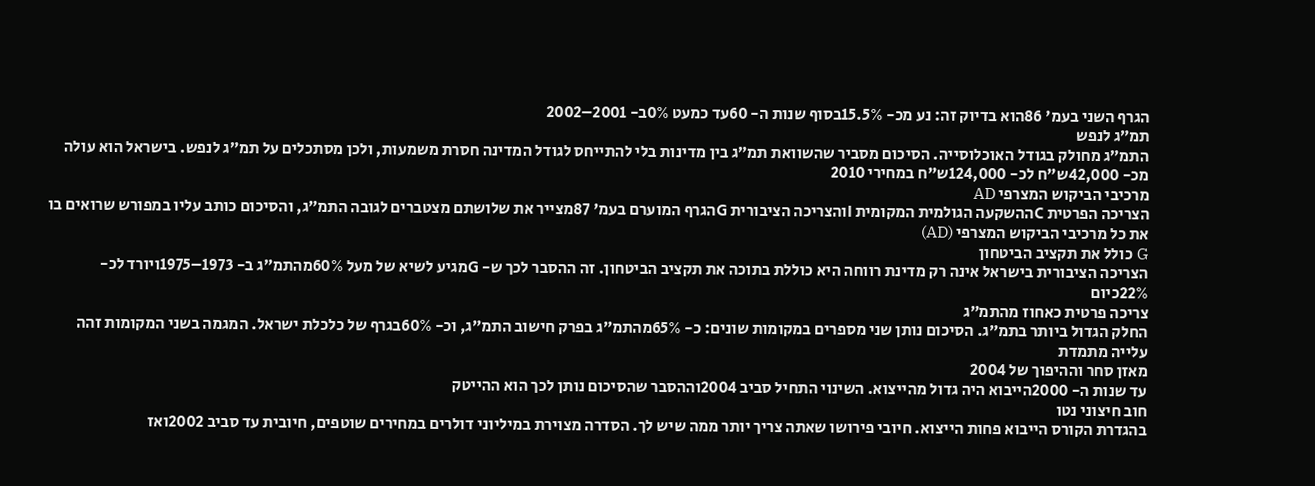הגרף השני בעמ' 86הוא בדיוק זה: נע מכ- 15.5%בסוף שנות ה- 60עד כמעט 0%ב- 2001–2002
תמ״ג לנפש
התמ״ג מחולק בגודל האוכלוסייה. הסיכום מסביר שהשוואת תמ״ג בין מדינות בלי להתייחס לגודל המדינה חסרת משמעות, ולכן מסתכלים על תמ״ג לנפש. בישראל הוא עולה מכ- 42,000ש"ח לכ- 124,000ש"ח במחירי 2010
מרכיבי הביקוש המצרפי AD
הצריכה הפרטית Cההשקעה הגולמית המקומית Iוהצריכה הציבורית Gהגרף המוערם בעמ' 87מצייר את שלושתם מצטברים לגובה התמ״ג, והסיכום כותב עליו במפורש שרואים בו את כל מרכיבי הביקוש המצרפי (AD)
G כולל את תקציב הביטחון
הצריכה הציבורית בישראל אינה רק מדינת רווחה היא כוללת בתוכה את תקציב הביטחון. זה ההסבר לכך ש- Gמגיע לשיא של מעל 60%מהתמ״ג ב- 1973–1975ויורד לכ- 22%כיום
צריכה פרטית כאחוז מהתמ״ג
החלק הגדול ביותר בתמ״ג. הסיכום נותן שני מספרים במקומות שונים: כ- 65%מהתמ״ג בפרק חישוב התמ״ג, וכ- 60%בגרף של כלכלת ישראל. המגמה בשני המקומות זהה עלייה מתמדת
מאזן סחר וההיפוך של 2004
עד שנות ה- 2000הייבוא היה גדול מהייצוא. השינוי התחיל סביב 2004וההסבר שהסיכום נותן לכך הוא ההייטק
חוב חיצוני נטו
בהגדרת הקורס הייבוא פחות הייצוא. חיובי פירושו שאתה צריך יותר ממה שיש לך. הסדרה מצוירת במיליוני דולרים במחירים שוטפים, חיובית עד סביב 2002ואז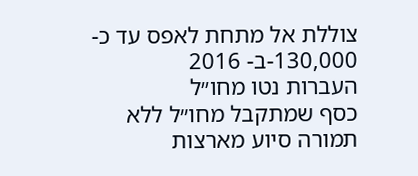צוללת אל מתחת לאפס עד כ- 130,000-ב- 2016
העברות נטו מחו״ל
כסף שמתקבל מחו״ל ללא תמורה סיוע מארצות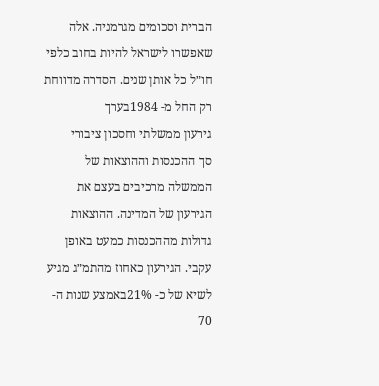הברית וסכומים מגרמניה. אלה שאפשרו לישראל להיות בחוב כלפי חו״ל כל אותן שנים. הסדרה מדווחת רק החל מ- 1984בערך
גירעון ממשלתי וחסכון ציבורי
סך ההכנסות וההוצאות של הממשלה מרכיבים בעצם את הגירעון של המדינה. ההוצאות גדולות מההכנסות כמעט באופן עקבי. הגירעון כאחוז מהתמ״ג מגיע לשיא של כ- 21%באמצע שנות ה- 70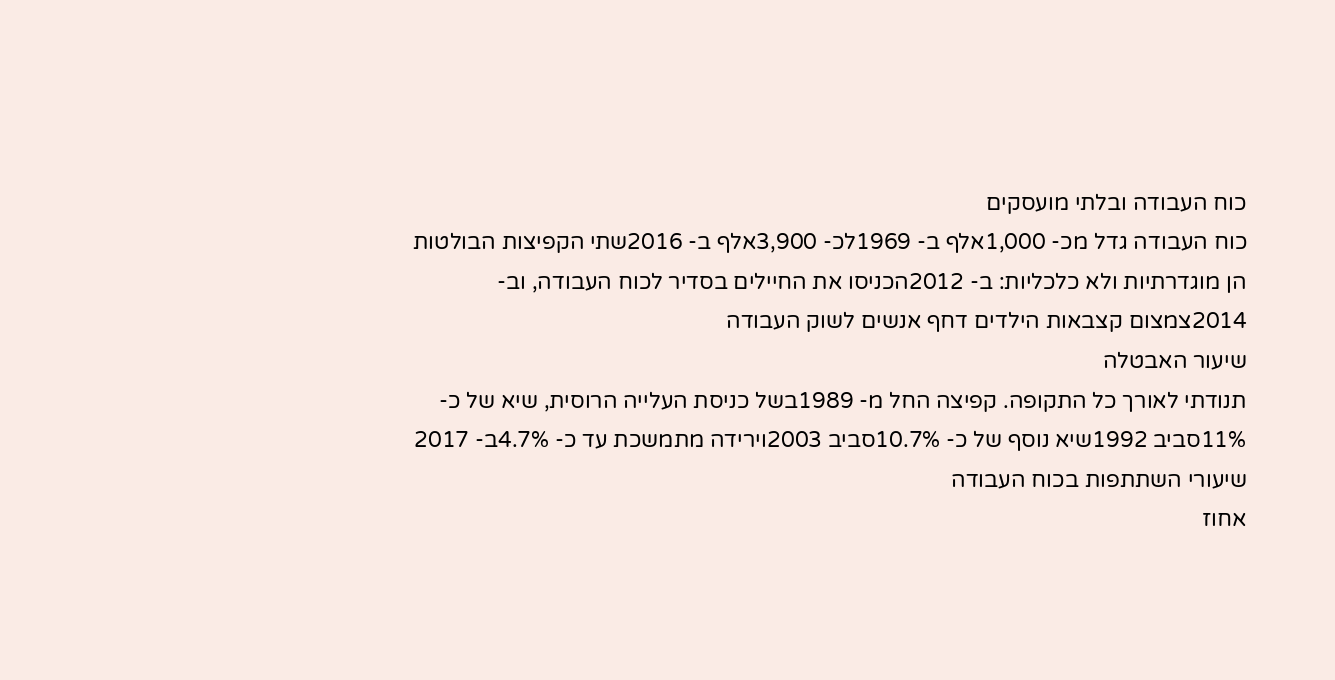כוח העבודה ובלתי מועסקים
כוח העבודה גדל מכ- 1,000אלף ב- 1969לכ- 3,900אלף ב- 2016שתי הקפיצות הבולטות הן מוגדרתיות ולא כלכליות: ב- 2012הכניסו את החיילים בסדיר לכוח העבודה, וב- 2014צמצום קצבאות הילדים דחף אנשים לשוק העבודה
שיעור האבטלה
תנודתי לאורך כל התקופה. קפיצה החל מ- 1989בשל כניסת העלייה הרוסית, שיא של כ- 11%סביב 1992שיא נוסף של כ- 10.7%סביב 2003וירידה מתמשכת עד כ- 4.7%ב- 2017
שיעורי השתתפות בכוח העבודה
אחוז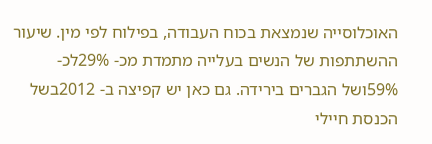האוכלוסייה שנמצאת בכוח העבודה, בפילוח לפי מין. שיעור ההשתתפות של הנשים בעלייה מתמדת מכ- 29%לכ- 59%ושל הגברים בירידה. גם כאן יש קפיצה ב- 2012בשל הכנסת חיילי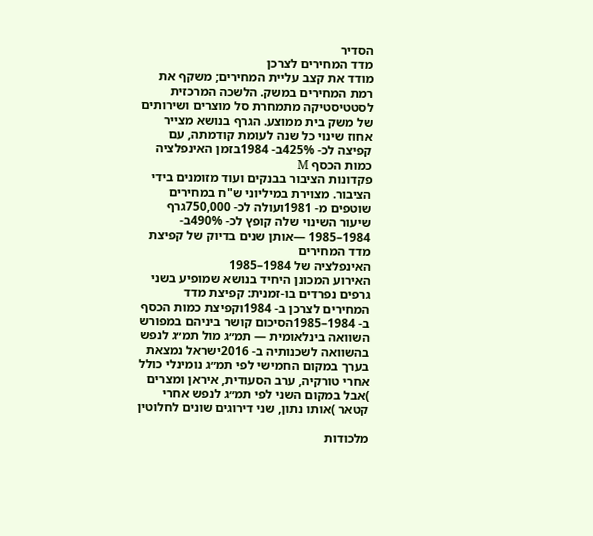הסדיר
מדד המחירים לצרכן
מודד את קצב עליית המחירים; משקף את רמת המחירים במשק. הלשכה המרכזית לסטטיסטיקה מתמחרת סל מוצרים ושירותים של משק בית ממוצע. הגרף בנושא מצייר אחוז שינוי כל שנה לעומת קודמתה, עם קפיצה לכ- 425%ב- 1984בזמן האינפלציה
כמות הכסף M
פקדונות הציבור בבנקים ועוד מזומנים בידי הציבור. מצוירת במיליוני ש"ח במחירים שוטפים מ- 1981ועולה לכ- 750,000גרף שיעור השינוי שלה קופץ לכ- 490%ב- 1984–1985 —אותן שנים בדיוק של קפיצת מדד המחירים
האינפלציה של 1984–1985
האירוע המכונן היחיד בנושא שמופיע בשני גרפים נפרדים בו-זמנית: קפיצת מדד המחירים לצרכן ב- 1984וקפיצת כמות הכסף ב- 1984–1985הסיכום קושר ביניהם במפורש
השוואה בינלאומית — תמ״ג מול תמ״ג לנפש
בהשוואה לשכנותיה ב- 2016ישראל נמצאת בערך במקום החמישי לפי תמ״ג נומינלי כולל אחרי טורקיה, ערב הסעודית, איראן ומצרים )אבל במקום השני לפי תמ״ג לנפש אחרי קטאר )אותו נתון, שני דירוגים שונים לחלוטין

מלכודות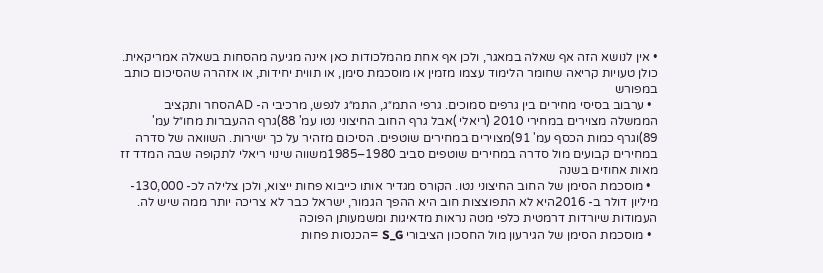• אין לנושא הזה אף שאלה במאגר, ולכן אף אחת מהמלכודות כאן אינה מגיעה מהסחות בשאלה אמריקאית. כולן טעויות קריאה שחומר הלימוד עצמו מזמין או מוסכמת סימן, או תווית יחידות, או אזהרה שהסיכום כותב במפורש
  • ערבוב בסיסי מחירים בין גרפים סמוכים. גרפי התמ״ג, התמ״ג לנפש, מרכיבי ה- ADהסחר ותקציב הממשלה מצוירים במחירי 2010 (ריאלי )אבל גרף החוב החיצוני נטו עמ' 88)גרף ההעברות מחו״ל עמ' 89)וגרף כמות הכסף עמ' 91)מצוירים במחירים שוטפים. הסיכום מזהיר על כך ישירות. השוואה של סדרה במחירים קבועים מול סדרה במחירים שוטפים סביב 1980–1985משווה שינוי ריאלי לתקופה שבה המדד זז מאות אחוזים בשנה
  • מוסכמת הסימן של החוב החיצוני נטו. הקורס מגדיר אותו כייבוא פחות ייצוא, ולכן צלילה לכ- 130,000-מיליון דולר ב- 2016היא לא התפוצצות חוב היא ההפך הגמור, ישראל כבר לא צריכה יותר ממה שיש לה. העמודות שיורדות דרמטית כלפי מטה נראות מדאיגות ומשמעותן הפוכה
  • מוסכמת הסימן של הגירעון מול החסכון הציבורי S_G =הכנסות פחות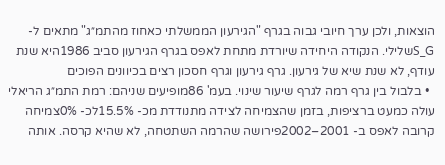הוצאות, ולכן ערך חיובי גבוה בגרף "הגירעון הממשלתי כאחוז מהתמ״ג" מתאים ל- S_Gשלילי. הנקודה היחידה שיורדת מתחת לאפס בגרף הגירעון סביב 1986היא שנת עודף, לא שנת שיא של גירעון. גרף גירעון וגרף חסכון רצים בכיוונים הפוכים
  • בלבול בין גרף רמה לגרף שיעור שינוי. בעמ' 86מופיעים שניהם: רמת התמ״ג הריאלי עולה כמעט ברציפות, בזמן שהצמיחה לצידה מתנודדת מכ- 15.5%לכ- 0%צמיחה קרובה לאפס ב- 2001–2002פירושה שהרמה השתטחה, לא שהיא קרסה. אותה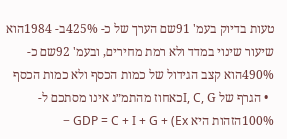טעות בדיוק בעמ' 91שם הערך של כ- 425%ב- 1984הוא שיעור שינוי במדד ולא רמת מחירים, ובעמ' 92שם כ- 490%הוא קצב הגידול של כמות הכסף ולא כמות הכסף
  • הגרף של I, C, Gכאחוז מהתמ״ג אינו מסתכם ל- 100%הזהות היא GDP = C + I + G + (Ex −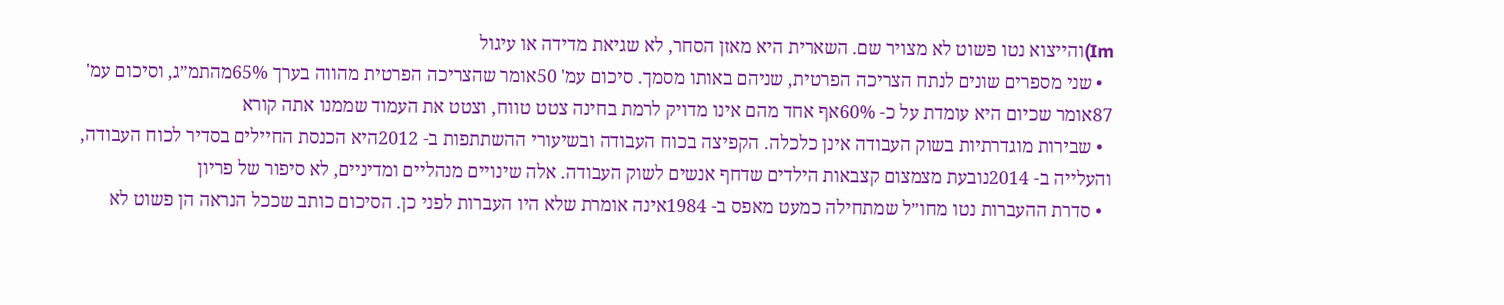Im)והייצוא נטו פשוט לא מצויר שם. השארית היא מאזן הסחר, לא שגיאת מדידה או עיגול
  • שני מספרים שונים לנתח הצריכה הפרטית, שניהם באותו מסמך. סיכום עמ' 50אומר שהצריכה הפרטית מהווה בערך 65%מהתמ״ג, וסיכום עמ' 87אומר שכיום היא עומדת על כ- 60%אף אחד מהם אינו מדויק לרמת בחינה צטט טווח, וצטט את העמוד שממנו אתה קורא
  • שבירות מוגדרתיות בשוק העבודה אינן כלכלה. הקפיצה בכוח העבודה ובשיעורי ההשתתפות ב- 2012היא הכנסת החיילים בסדיר לכוח העבודה, והעלייה ב- 2014נובעת מצמצום קצבאות הילדים שדחף אנשים לשוק העבודה. אלה שינויים מנהליים ומדיניים, לא סיפור של פריון
  • סדרת ההעברות נטו מחו״ל שמתחילה כמעט מאפס ב- 1984אינה אומרת שלא היו העברות לפני כן. הסיכום כותב שככל הנראה הן פשוט לא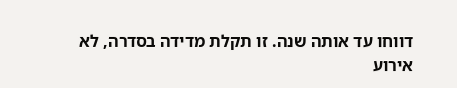דווחו עד אותה שנה. זו תקלת מדידה בסדרה, לא אירוע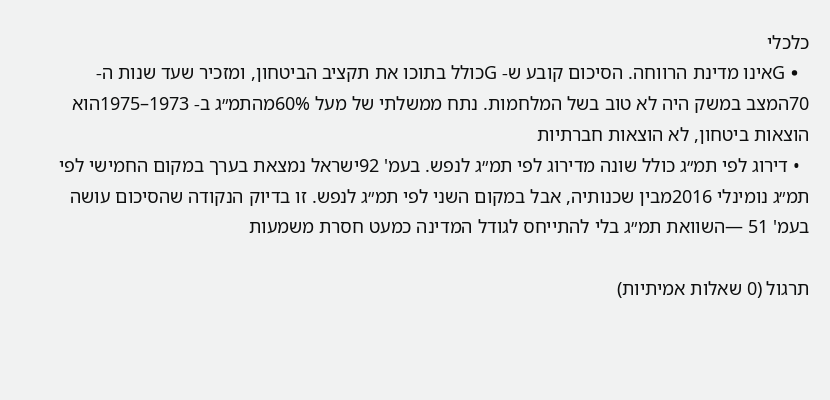כלכלי
  • Gאינו מדינת הרווחה. הסיכום קובע ש- Gכולל בתוכו את תקציב הביטחון, ומזכיר שעד שנות ה- 70המצב במשק היה לא טוב בשל המלחמות. נתח ממשלתי של מעל 60%מהתמ״ג ב- 1973–1975הוא הוצאות ביטחון, לא הוצאות חברתיות
  • דירוג לפי תמ״ג כולל שונה מדירוג לפי תמ״ג לנפש. בעמ' 92ישראל נמצאת בערך במקום החמישי לפי תמ״ג נומינלי 2016מבין שכנותיה, אבל במקום השני לפי תמ״ג לנפש. זו בדיוק הנקודה שהסיכום עושה בעמ' 51 —השוואת תמ״ג בלי להתייחס לגודל המדינה כמעט חסרת משמעות

תרגול (0 שאלות אמיתיות)